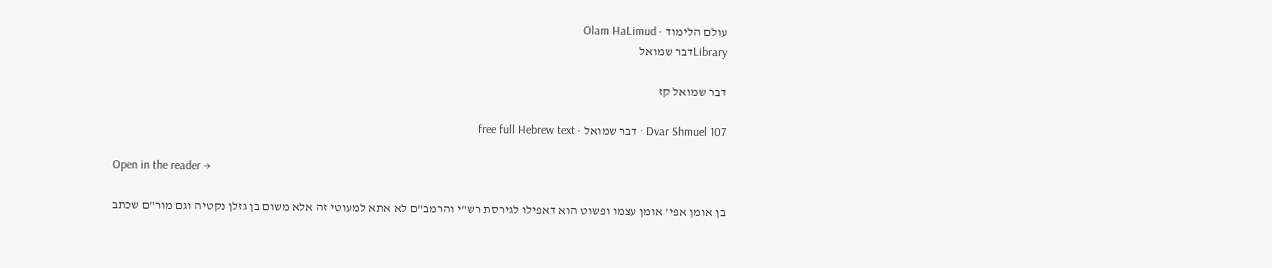עולם הלימוד · Olam HaLimud
Libraryדבר שמואל

דבר שמואל קז

Dvar Shmuel 107 · דבר שמואל · free full Hebrew text

Open in the reader →

בן אומן אפי' אומן עצמו ופשוט הוא דאפילו לגירסת רש"י והרמב"ם לא אתא למעוטי זה אלא משום בן גזלן נקטיה וגם מור"ם שכתב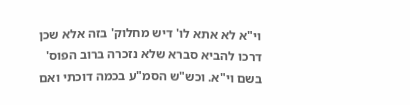וי"א לא אתא לו' דיש מחלוק' בזה אלא שכן דרכו להביא סברא שלא נזכרה ברוב הפוס' בשם וי"א. וכש"ש הסמ"ע בכמה דוכתי ואם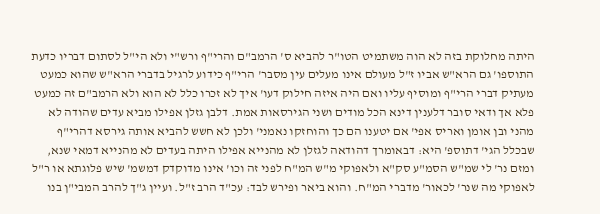היתה מחלוקת בזה לא הוה משתמיט הטו"ר להביא ס' הרמב"ם והרי"ף ורש"י ולא הי"ל לסתום דבריו כדעת התוספו' גם הרא"ש אביו ז"ל מעולם אינו מעלים עין מסבר' הרי"ף כידוע לרגיל בדברי הרא"ש שהוא כמעט מעתיק דברי הרי"ף ומוסיף עליו ואם היה איזה חילוק דעו' איך לא זכרו כלל לא הוא ולא הרמב"ם זה כמעט פלא אך ודאי סובר דלענין דינא הכל מודים ושני הגירסאות אמת. דלבן גזלן אפילו מביא עדים שהודה לא מהני ובן אומן ואריס אפי' אם יטענו הם כך והוחזקו נאמני' ולכן לא חשש להביא אותה גירסא דהרי"ף שבכלל הגי' דתוספ' היא: דבאומרך דהודאה לגזלן לא מהנייא אפילו היתה בעדים לא מהנייא דמאי שנא, ומזם נר' לי שמ"ש הסמ"ע סק"א ולאפוקי מ"ש המ"ח לפני זה וכו' אינו מדוקדק דמשמ' שיש פלוגתא או ר"ל לאפוקי מה שנר' לכאור' מדברי המ"ח. והוא ביאר ופירש לבד: עכ"ד הרב ז"ל. ועיין ג"ך להרב המבי"ן בנו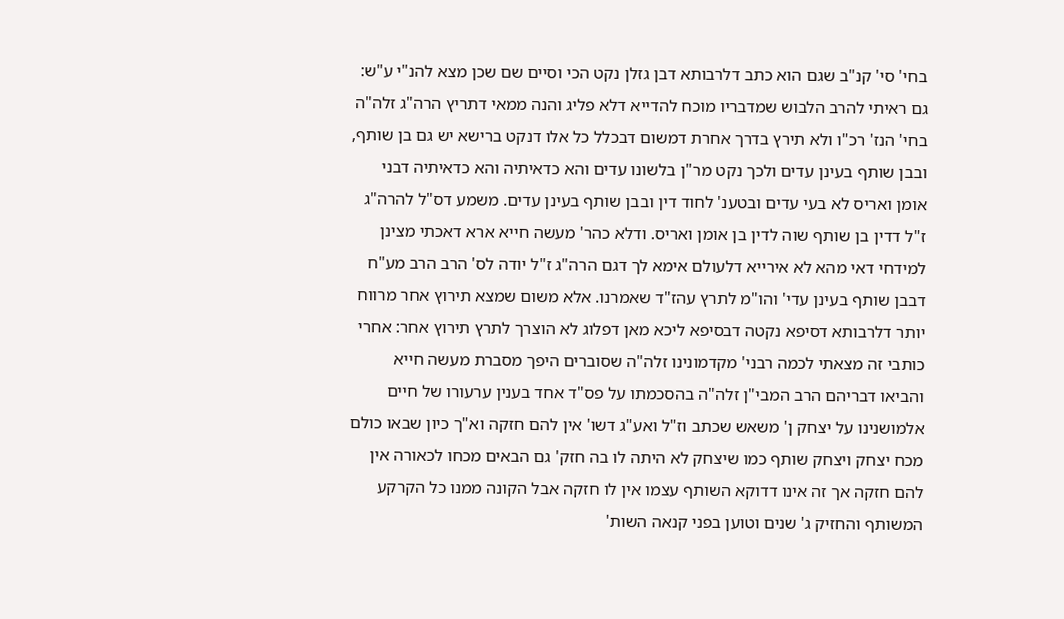בחי' סי' קנ"ב שגם הוא כתב דלרבותא דבן גזלן נקט הכי וסיים שם שכן מצא להנ"י ע"ש: גם ראיתי להרב הלבוש שמדבריו מוכח להדייא דלא פליג והנה ממאי דתריץ הרה"ג זלה"ה בחי' הנז' רכ"ו ולא תירץ בדרך אחרת דמשום דבכלל כל אלו דנקט ברישא יש גם בן שותף, ובבן שותף בעינן עדים ולכך נקט מר"ן בלשונו עדים והא כדאיתיה והא כדאיתיה דבני אומן ואריס לא בעי עדים ובטענ' לחוד דין ובבן שותף בעינן עדים. משמע דס"ל להרה"ג ז"ל דדין בן שותף שוה לדין בן אומן ואריס. ודלא כהר' מעשה חייא ארא דאכתי מצינן למידחי דאי מהא לא אירייא דלעולם אימא לך דגם הרה"ג ז"ל יודה לס' הרב הרב מע"ח דבבן שותף בעינן עדי' והו"מ לתרץ עהז"ד שאמרנו. אלא משום שמצא תירוץ אחר מרווח יותר דלרבותא דסיפא נקטה דבסיפא ליכא מאן דפלוג לא הוצרך לתרץ תירוץ אחר: אחרי כותבי זה מצאתי לכמה רבני' מקדמונינו זלה"ה שסוברים היפך מסברת מעשה חייא והביאו דבריהם הרב המבי"ן זלה"ה בהסכמתו על פס"ד אחד בענין ערעורו של חיים אלמושנינו על יצחק ן' משאש שכתב וז"ל ואע"ג דשו' אין להם חזקה וא"ך כיון שבאו כולם מכח יצחק ויצחק שותף כמו שיצחק לא היתה לו בה חזק' גם הבאים מכחו לכאורה אין להם חזקה אך זה אינו דדוקא השותף עצמו אין לו חזקה אבל הקונה ממנו כל הקרקע המשותף והחזיק ג' שנים וטוען בפני קנאה השות'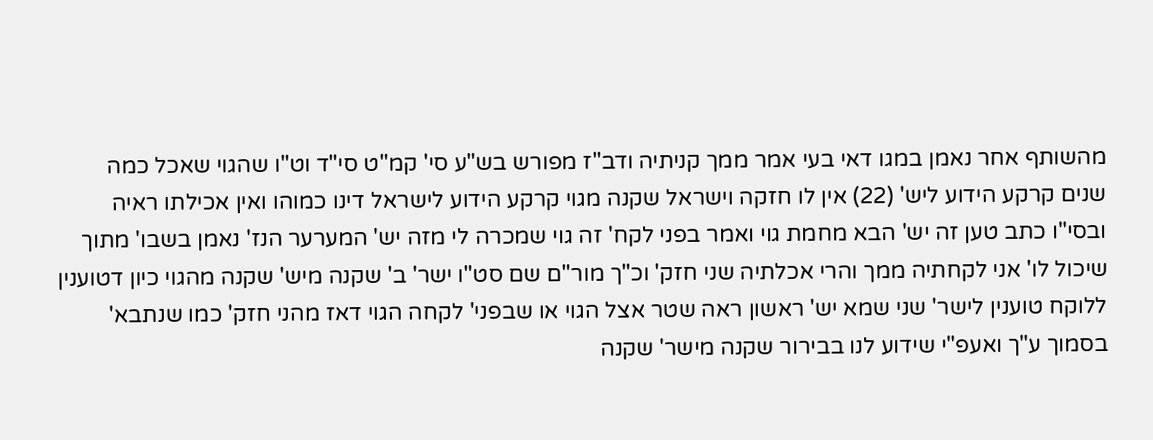מהשותף אחר נאמן במגו דאי בעי אמר ממך קניתיה ודב"ז מפורש בש"ע סי' קמ"ט סי"ד וט"ו שהגוי שאכל כמה שנים קרקע הידוע ליש' (22) אין לו חזקה וישראל שקנה מגוי קרקע הידוע לישראל דינו כמוהו ואין אכילתו ראיה ובסי"ו כתב טען זה יש' הבא מחמת גוי ואמר בפני לקח' זה גוי שמכרה לי מזה יש' המערער הנז' נאמן בשבו' מתוך שיכול לו' אני לקחתיה ממך והרי אכלתיה שני חזק' וכ"ך מור"ם שם סט"ו ישר' ב' שקנה מיש' שקנה מהגוי כיון דטוענין ללוקח טוענין לישר' שני שמא יש' ראשון ראה שטר אצל הגוי או שבפני' לקחה הגוי דאז מהני חזק' כמו שנתבא' בסמוך ע"ך ואעפ"י שידוע לנו בבירור שקנה מישר' שקנה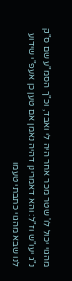מהגוי יכול לו' שטר מכר אחר היה לי ואבד, וכ"ך הסמ"ע שם ס"ק נ"ג יעו"ש וז"ל: והא דאמרינן דהיה נאמן אם טען כן אעפ"י שידוע לנו שבא מהגוי כתבתי טעמו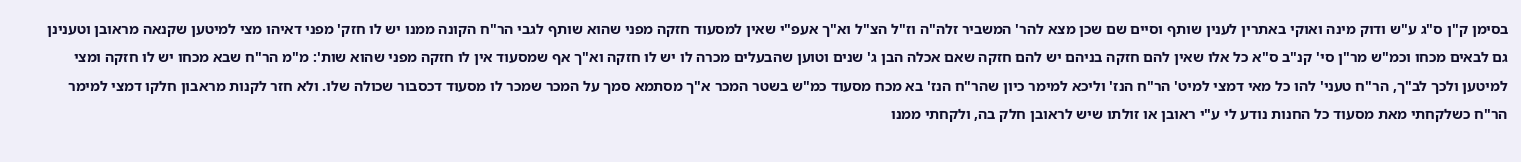בסימן ק"ן ס"ג ע"ש ודוק מינה ואוקי באתרין לענין שותף וסיים שם שכן מצא להר' המשביר זלה"ה וז"ל הצ"ל וא"ך אעפ"י שאין למסעוד חזקה מפני שהוא שותף לגבי הר"ח הקונה ממנו יש לו חזק' מפני דאיהו מצי למיטען שקנאה מראובן וטענינן גם לבאים מכחו וכמ"ש מר"ן סי' קנ"ב ס"א כל אלו שאין להם חזקה בניהם יש להם חזקה שאם אכלה הבן ג' שנים וטוען שהבעלים מכרה לו יש לו חזקה וא"ך אף שמסעוד אין לו חזקה מפני שהוא שות': מ"מ הר"ח שבא מכחו יש לו חזקה ומצי למיטען ולכך לב"ך, הר"ח טעני' להו כל מאי דמצי למיט' הר"ח הנז' וליכא למימר כיון שהר"ח הנז' בא מכח מסעוד כמ"ש בשטר המכר א"ך מסתמא סמך על המכר שמכר לו מסעוד דכסבור שכולה שלו. ולא חזר לקנות מראבון חלקו דמצי למימר הר"ח כשלקחתי מאת מסעוד כל החנות נודע לי ע"י ראובן או זולתו שיש לראובן חלק בה, ולקחתי ממנו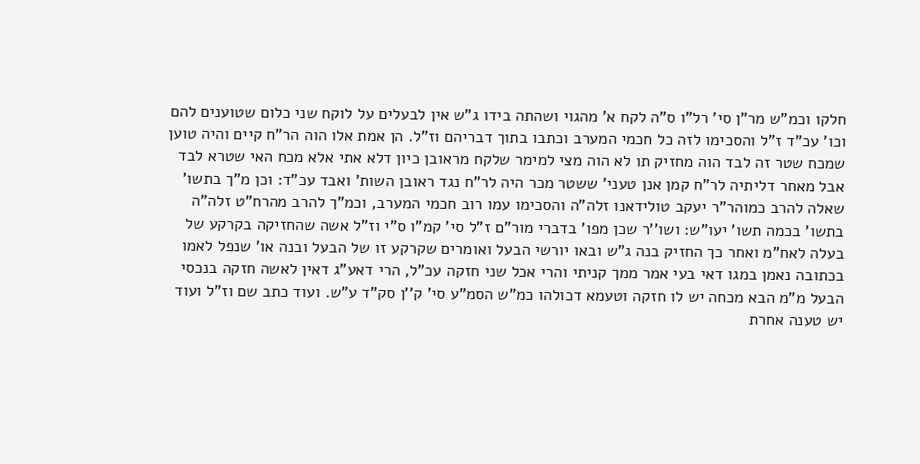חלקו וכמ"ש מר"ן סי' רל"ו ס"ה לקח א' מהגוי ושהתה בידו ג"ש אין לבעלים על לוקח שני כלום שטוענים להם וכו' עכ"ד ז"ל והסכימו לזה כל חכמי המערב וכתבו בתוך דבריהם וז"ל. הן אמת אלו הוה הר"ח קיים והיה טוען שמכח שטר זה לבד הוה מחזיק תו לא הוה מצי למימר שלקח מראובן כיון דלא אתי אלא מכח האי שטרא לבד אבל מאחר דליתיה לר"ח קמן אנן טעני' ששטר מכר היה לר"ח נגד ראובן השות' ואבד עכ"ד: וכן מ"ך בתשו' שאלה להרב כמוהר"ר יעקב טולידאנו זלה"ה והסכימו עמו רוב חכמי המערב, וכמ"ך להרב מהרח"ט זלה"ה בתשו' בכמה תשו' יעו"ש: ושו''ר שכן מפו' בדברי מור"ם ז"ל סי' קמ"ו ס"י וז"ל אשה שהחזיקה בקרקע של בעלה לאח"מ ואחר כך החזיק בנה ג"ש ובאו יורשי הבעל ואומרים שקרקע זו של הבעל ובנה או' שנפל לאמו בכתובה נאמן במגו דאי בעי אמר ממך קניתי והרי אכל שני חזקה עכ"ל, הרי דאע"ג דאין לאשה חזקה בנכסי הבעל מ"מ הבא מכחה יש לו חזקה וטעמא דכולהו כמ"ש הסמ"ע סי' ק''ן סק"ד ע"ש. ועוד כתב שם וז"ל ועוד יש טענה אחרת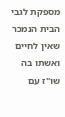מספקת לגבי הבית הנמכר שאין לחיים ואשתו בה שו"ז עם